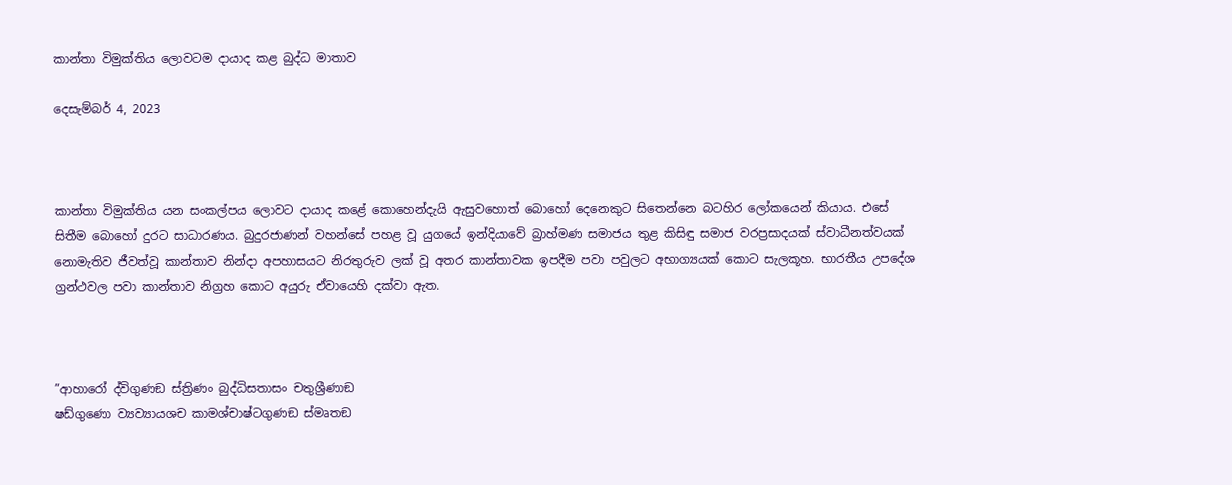කාන්තා විමුක්තිය ලොවටම දායාද කළ බුද්ධ මාතාව

දෙසැම්බර් 4, 2023



කාන්තා විමුක්තිය යන සංකල්පය ලොවට දායාද කළේ කොහෙන්දැයි ඇසුවහොත් බොහෝ දෙනෙකුට සිතෙන්නෙ බටහිර ලෝකයෙන් කියාය. එසේ සිතීම බොහෝ දුරට සාධාරණය. බුදුරජාණන් වහන්සේ පහළ වූ යුගයේ ඉන්දියාවේ බ්‍රාහ්මණ සමාජය තුළ කිසිඳු සමාජ වරප්‍රසාදයක් ස්වාධීනත්වයක් නොමැතිව ජීවත්වූ කාන්තාව නින්දා අපහාසයට නිරතුරුව ලක් වූ අතර කාන්තාවක ඉපදීම පවා පවුලට අභාග්‍යයක් කොට සැලකූහ. භාරතීය උපදේශ ග්‍රන්ථවල පවා කාන්තාව නිග්‍රහ කොට අයුරු ඒවායෙහි දක්වා ඇත.



”ආහාරෝ ද්විගුණඞ ස්ත්‍රිණං බුද්ධිසතාසං චතුශ්‍රීණාඞ
ෂඩ්ගුණො ව්‍යව්‍යායශච කාමශ්චාෂ්ටගුණඞ ස්මෘතඞ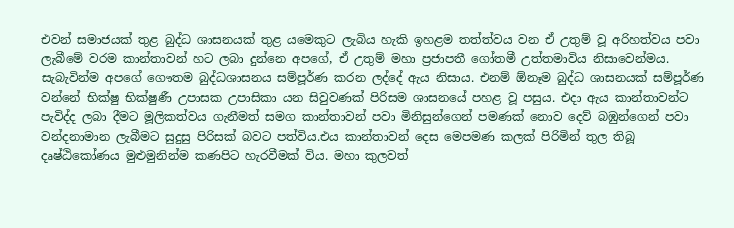එවන් සමාජයක් තුළ බුද්ධ ශාසනයක් තුළ යමෙකුට ලැබිය හැකි ඉහළම තත්ත්වය වන ඒ උතුම් වූ අරිහත්වය පවා ලැබීමේ වරම කාන්තාවන් හට ලබා දුන්නෙ අපගේ, ඒ උතුම් මහා ප්‍රජාපතී ගෝතමී උත්තමාවිය නිසාවෙන්මය. සැබැවින්ම අපගේ ගෞතම බුද්ධශාසනය සම්පූර්ණ කරන ලද්දේ ඇය නිසාය. එනම් ඕනෑම බුද්ධ ශාසනයක් සම්පූර්ණ වන්නේ භික්ෂු භික්ෂුණී උපාසක උපාසිකා යන සිවුවණක් පිරිසම ශාසනයේ පහළ වූ පසුය. එදා ඇය කාන්තාවන්ට පැවිද්ද ලබා දීමට මූලිකත්වය ගැනීමත් සමග කාන්තාවන් පවා මිනිසුන්ගෙන් පමණක් නොව දෙව් බඹුන්ගෙන් පවා වන්දනාමාන ලැබීමට සුදුසු පිරිසක් බවට පත්විය.එය කාන්තාවන් දෙස මෙපමණ කලක් පිරිමින් තුල තිබූ දෘෂ්ඨිකෝණය මුළුමුනින්ම කණපිට හැරවීමක් විය. මහා කුලවත්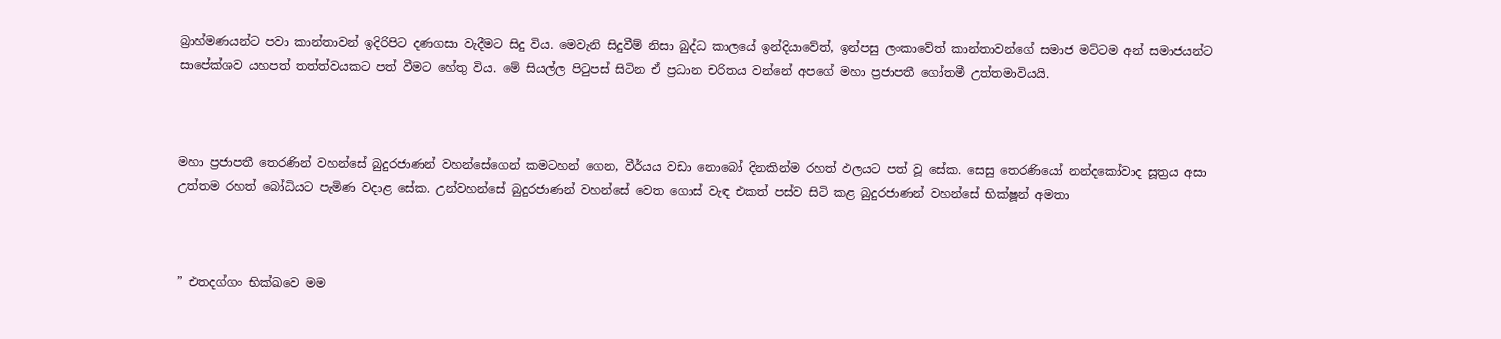බ්‍රාහ්මණයන්ට පවා කාන්තාවන් ඉදිරිපිට දණගසා වැදීමට සිදු විය. මෙවැනි සිදුවීම් නිසා බුද්ධ කාලයේ ඉන්දියාවේත්, ඉන්පසු ලංකාවේත් කාන්තාවන්ගේ සමාජ මට්ටම අන් සමාජයන්ට සාපේක්ශව යහපත් තත්ත්වයකට පත් වීමට හේතු විය. මේ සියල්ල පිටුපස් සිටින ඒ ප්‍රධාන චරිතය වන්නේ අපගේ මහා ප්‍රජාපතී ගෝතමී උත්තමාවියයි.



මහා ප්‍රජාපතී තෙරණින් වහන්සේ බුදුරජාණන් වහන්සේගෙන් කමටහන් ගෙන, වීර්යය වඩා නොබෝ දිනකින්ම රහත් ඵලයට පත් වූ සේක. සෙසු තෙරණියෝ නන්දකෝවාද සූත්‍රය අසා උත්තම රහත් බෝධියට පැමිණ වදාළ සේක. උන්වහන්සේ බුදුරජාණන් වහන්සේ වෙත ගොස් වැඳ එකත් පස්ව සිටි කළ බුදුරජාණන් වහන්සේ භික්ෂූන් අමතා



” එතදග්ගං භික්ඛවෙ මම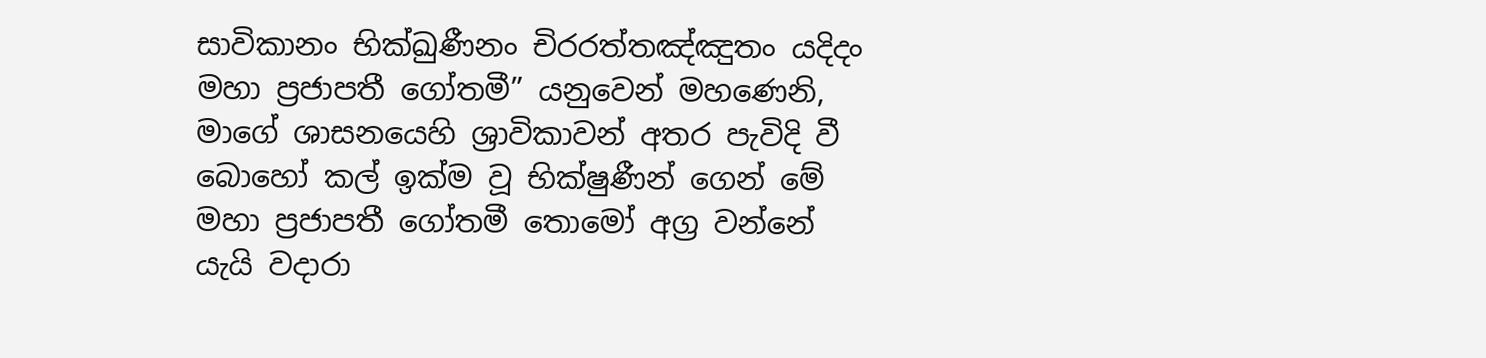සාවිකානං භික්ඛුණීනං චිරරත්තඤ්ඤුතං යදිදං මහා ප්‍රජාපතී ගෝතමී” යනුවෙන් මහණෙනි, මාගේ ශාසනයෙහි ශ්‍රාවිකාවන් අතර පැවිදි වී බොහෝ කල් ඉක්ම වූ භික්ෂුණීන් ගෙන් මේ මහා ප්‍රජාපතී ගෝතමී තොමෝ අග්‍ර වන්නේ යැයි වදාරා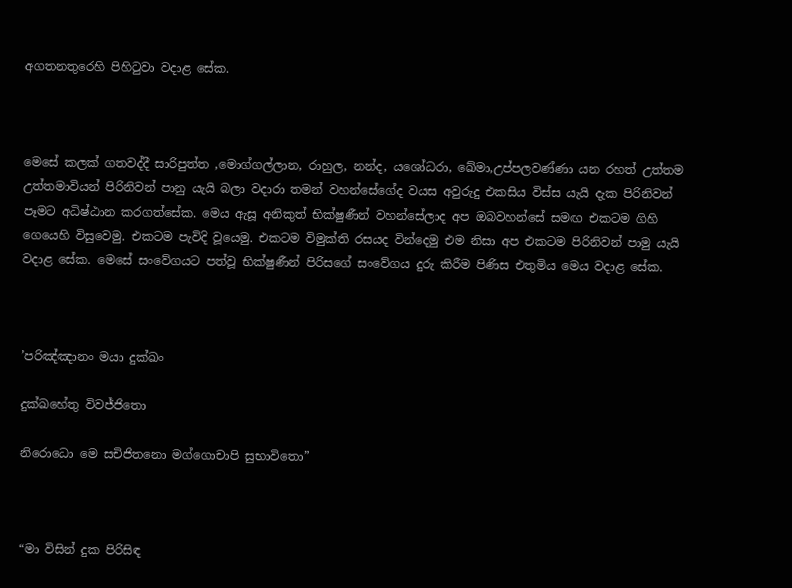අගතනතුරෙහි පිහිටුවා වදාළ සේක.



මෙසේ කලක් ගතවද්දී සාරිපුත්ත ,මොග්ගල්ලාන, රාහුල, නන්ද, යශෝධරා, ඛේමා,උප්පලවණ්ණා යන රහත් උත්තම උත්තමාවියන් පිරිනිවන් පානු යැයි බලා වදාරා තමන් වහන්සේගේද වයස අවුරුදු එකසිය විස්ස යැයි දැක පිරිනිවන් පෑමට අධිෂ්ඨාන කරගත්සේක. මෙය ඇසූ අනිකුත් භික්ෂුණීන් වහන්සේලාද අප ඔබවහන්සේ සමඟ එකටම ගිහි ගෙයෙහි විසුවෙමු. එකටම පැවිදි වූයෙමු. එකටම විමුක්ති රසයද වින්දෙමු එම නිසා අප එකටම පිරිනිවන් පාමු යැයි වදාළ සේක. මෙසේ සංවේගයට පත්වූ භික්ෂුණීන් පිරිසගේ සංවේගය දුරු කිරීම පිණිස එතුමිය මෙය වදාළ සේක.



’පරිඤ්ඤානං මයා දුක්ඛං

දුක්ඛහේතු විවජ්ජිතො

නිරොධො මෙ සචිජිතනො මග්ගොචාපි සුභාවිතො”



“මා විසින් දුක පිරිසිඳ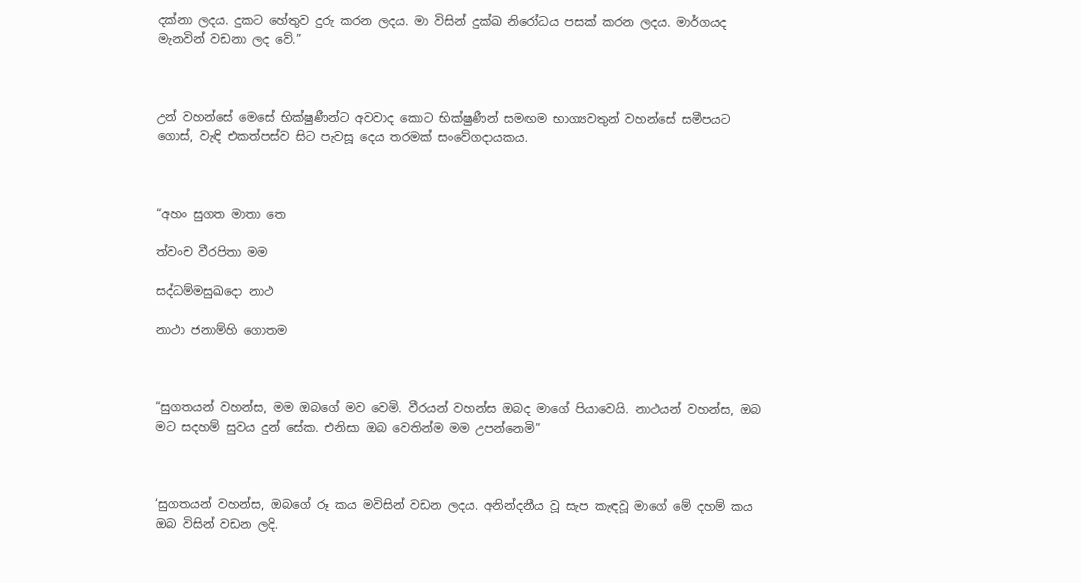දක්නා ලදය. දුකට හේතුව දුරු කරන ලදය. මා විසින් දුක්ඛ නිරෝධය පසක් කරන ලදය. මාර්ගයද මැනවින් වඩනා ලද වේ.”



උන් වහන්සේ මෙසේ භික්ෂුණීන්ට අවවාද කොට භික්ෂුණීන් සමඟම භාග්‍යවතුන් වහන්සේ සමීපයට ගොස්, වැඳි එකත්පස්ව සිට පැවසූ දෙය තරමක් සංවේගදායකය.



“අහං සුගත මාතා තෙ

ත්වංච වීරපිතා මම

සද්ධම්මසුඛදො නාථ

නාථා ජනාම්හි ගොතම



“සුගතයන් වහන්ස, මම ඔබගේ මව වෙමි. වීරයන් වහන්ස ඔබද මාගේ පියාවෙයි. නාථයන් වහන්ස, ඔබ මට සදහම් සුවය දුන් සේක. එනිසා ඔබ වෙතින්ම මම උපන්නෙමි”



‘සුගතයන් වහන්ස, ඔබගේ රූ කය මවිසින් වඩන ලදය. අනින්දනීය වූ සැප කැඳවූ මාගේ මේ දහම් කය ඔබ විසින් වඩන ලදි.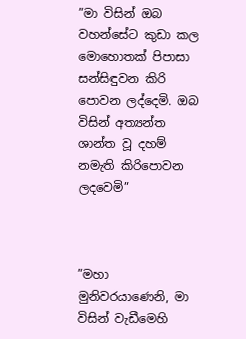”මා විසින් ඔබ වහන්සේට කුඩා කල මොහොතක් පිපාසා සන්සිඳුවන කිරි පොවන ලද්දෙමි. ඔබ විසින් අත්‍යන්ත ශාන්ත වූ දහම් නමැති කිරිපොවන ලදවෙමි”



”මහා මුනිවරයාණෙනි, මා විසින් වැඩීමෙහි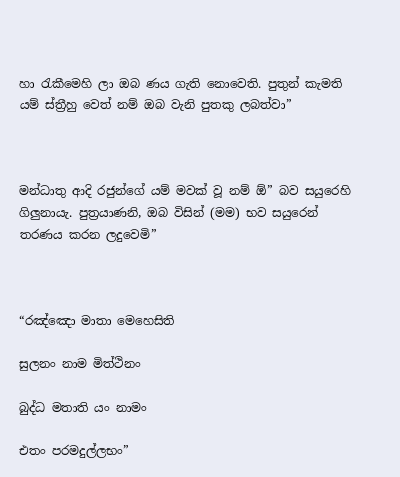හා රැකීමෙහි ලා ඔබ ණය ගැති නොවෙති. පුතුන් කැමති යම් ස්ත්‍රීහු වෙත් නම් ඔබ වැනි පුතකු ලබත්වා”



මන්ධාතු ආදි රජුන්ගේ යම් මවක් වූ නම් ඕ” බව සයුරෙහි ගිලුනායැ. පුත්‍රයාණනි, ඔබ විසින් (මම) භව සයුරෙන් තරණය කරන ලදුවෙමි”



“රඤ්ඤො මාතා මෙහෙසිති

සුලනං නාම මිත්ථිනං

බුද්ධ මතාති යං නාමං

එතං පරමදුල්ලභං”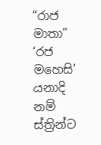“රාජ මාතා” ‘රජ මහෙසි’ යනාදි නම් ස්ත්‍රින්ට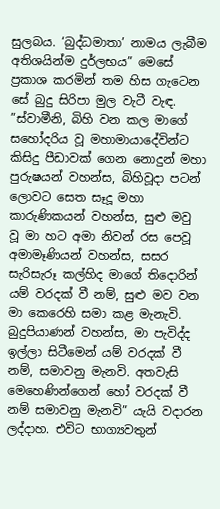සුලබය. ‘බුද්ධමාතා’ නාමය ලැබීම අතිශයින්ම දුර්ලභය” මෙසේ ප්‍රකාශ කරමින් තම හිස ගැටෙන සේ බුදු සිරිපා මුල වැටී වැඳ. ”ස්වාමීනි, බිහි වන කල මාගේ සහෝදරිය වූ මහාමායාදේවින්ට කිසිදු පීඩාවක් ගෙන නොදුන් මහා පුරුෂයන් වහන්ස, බිහිවූදා පටන් ලොවට සෙත සෑදූ මහා කාරුණිකයන් වහන්ස, සුළු මවු වූ මා හට අමා නිවන් රස පෙවූ අමාමෑණියන් වහන්ස, සසර සැරිසැරූ කල්හිද මාගේ තිදොරින් යම් වරදක් වී නම්, සුළු මව වන මා කෙරෙහි සමා කළ මැනැවි. බුදුපියාණන් වහන්ස, මා පැවිද්ද ඉල්ලා සිටීමෙන් යම් වරදක් වී නම්, සමාවනු මැනවි. අතවැසි මෙහෙණින්ගෙන් හෝ වරදක් වී නම් සමාවනු මැනවි” යැයි වදාරන ලද්දාහ. එවිට භාග්‍යවතුන්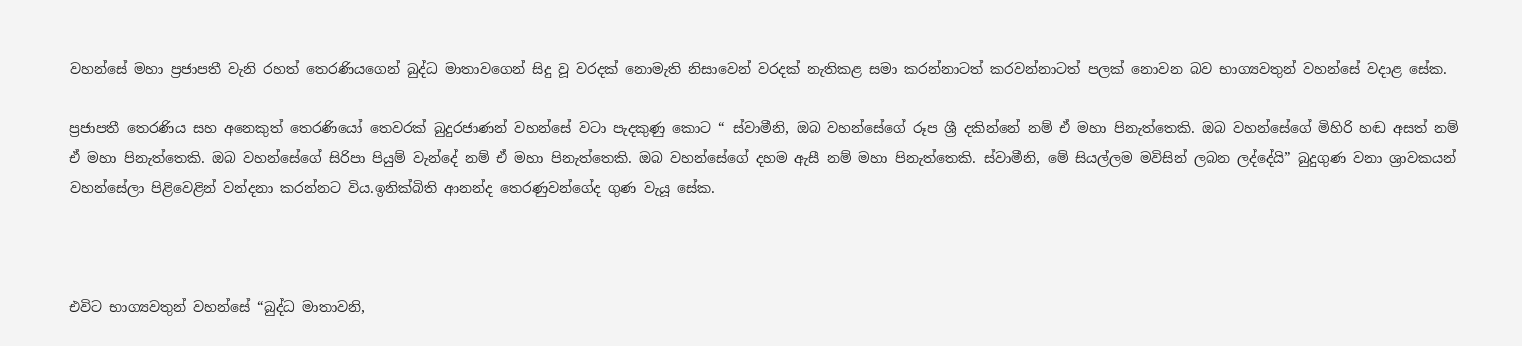වහන්සේ මහා ප්‍රජාපතී වැනි රහත් තෙරණියගෙන් බුද්ධ මාතාවගෙන් සිදු වූ වරදක් නොමැති නිසාවෙන් වරදක් නැතිකළ සමා කරන්නාටත් කරවන්නාටත් පලක් නොවන බව භාග්‍යවතුන් වහන්සේ වදාළ සේක.

ප්‍රජාපතී තෙරණිය සහ අනෙකුත් තෙරණියෝ තෙවරක් බුදුරජාණන් වහන්සේ වටා පැදකුණු කොට “ ස්වාමීනි, ඔබ වහන්සේගේ රූප ශ්‍රී දකින්නේ නම් ඒ මහා පිනැත්තෙකි. ඔබ වහන්සේගේ මිහිරි හඬ අසත් නම් ඒ මහා පිනැත්තෙකි. ඔබ වහන්සේගේ සිරිපා පියුම් වැන්දේ නම් ඒ මහා පිනැත්තෙකි. ඔබ වහන්සේගේ දහම ඇසී නම් මහා පිනැත්තෙකි. ස්වාමීනි, මේ සියල්ලම මවිසින් ලබන ලද්දේයි” බුදුගුණ වනා ශ්‍රාවකයන් වහන්සේලා පිළිවෙළින් වන්දනා කරන්නට විය.ඉනික්බිති ආනන්ද තෙරණුවන්ගේද ගුණ වැයූ සේක.



එවිට භාග්‍යවතුන් වහන්සේ “බුද්ධ මාතාවනි,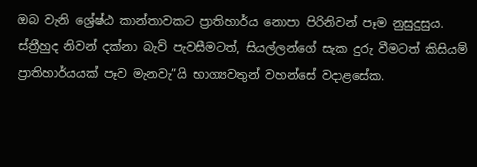ඔබ වැනි ශ්‍රේෂ්ඨ කාන්තාවකට ප්‍රාතිහාර්ය නොපා පිරිනිවන් පෑම නුසුදුසුය. ස්ත්‍රීහුද නිවන් දක්නා බැව් පැවසීමටත්, සියල්ලන්ගේ සැක දුරු වීමටත් කිසියම් ප්‍රාතිහාර්යයක් පෑව මැනවැ”යි භාග්‍යවතුන් වහන්සේ වදාළසේක.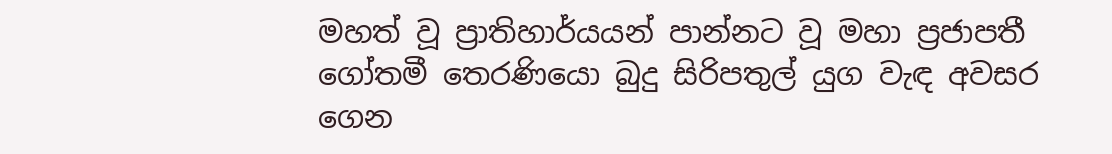මහත් වූ ප්‍රාතිහාර්යයන් පාන්නට වූ මහා ප්‍රජාපතී ගෝතමී තෙරණියො බුදු සිරිපතුල් යුග වැඳ අවසර ගෙන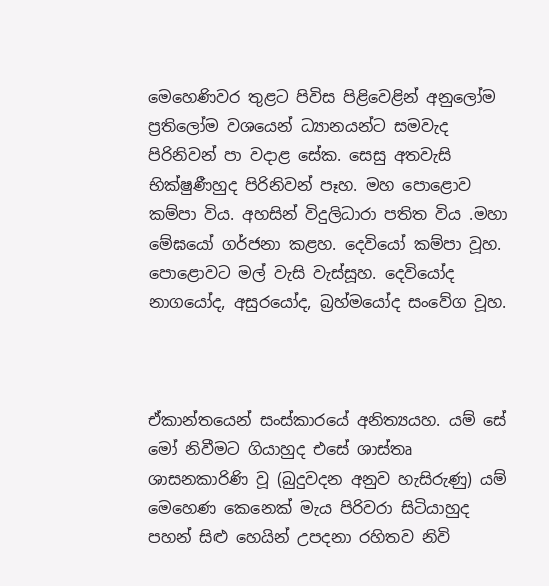මෙහෙණිවර තුළට පිවිස පිළිවෙළින් අනුලෝම ප්‍රතිලෝම වශයෙන් ධ්‍යානයන්ට සමවැද පිරිනිවන් පා වදාළ සේක. සෙසු අතවැසි භික්ෂුණීහුද පිරිනිවන් පෑහ. මහ පොළොව කම්පා විය. අහසින් විදුලිධාරා පතිත විය .මහා මේඝයෝ ගර්ජනා කළහ. දෙවියෝ කම්පා වූහ. පොළොවට මල් වැසි වැස්සූහ. දෙවියෝද නාගයෝද, අසුරයෝද, බ්‍රහ්මයෝද සංවේග වූහ.



ඒකාන්තයෙන් සංස්කාරයේ අනිත්‍යයහ. යම් සේ මෝ නිවීමට ගියාහුද එසේ ශාස්තෘ ශාසනකාරිණි වූ (බුදුවදන අනුව හැසිරුණු) යම් මෙහෙණ කෙනෙක් මැය පිරිවරා සිටියාහුද පහන් සිළු හෙයින් උපදනා රහිතව නිවි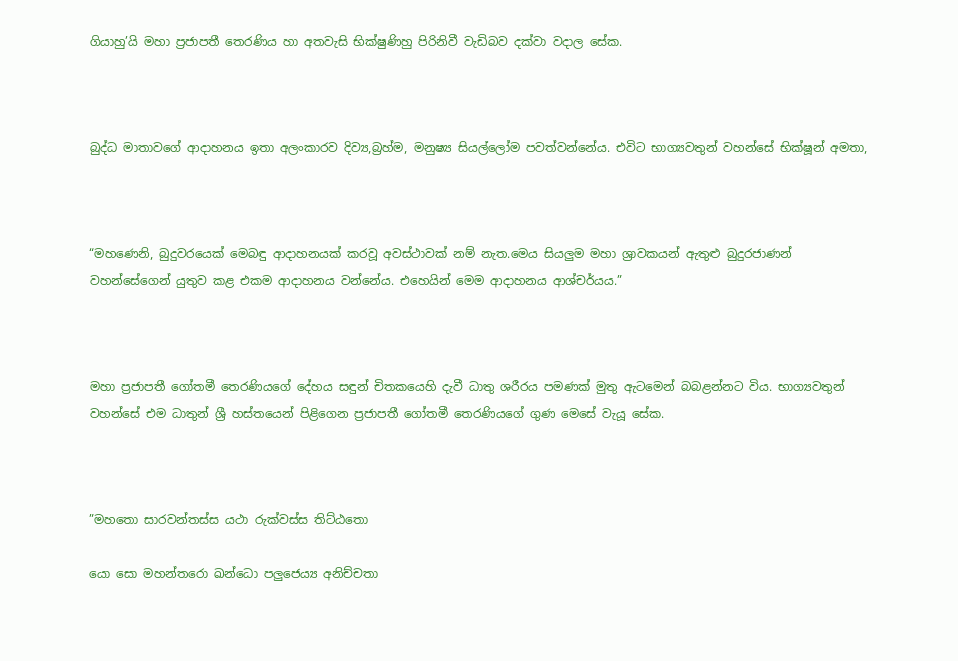ගියාහු’යි මහා ප්‍රජාපතී තෙරණිය හා අතවැසි භික්ෂුණිහු පිරිනිවී වැඩිබව දක්වා වදාල සේක.



බුද්ධ මාතාවගේ ආදාහනය ඉතා අලංකාරව දිව්‍ය,බ්‍රහ්ම, මනුෂ්‍ය සියල්ලෝම පවත්වන්නේය. එවිට භාග්‍යවතුන් වහන්සේ භික්ෂූන් අමතා,



“මහණෙනි, බුදුවරයෙක් මෙබඳු ආදාහනයක් කරවූ අවස්ථාවක් නම් නැත.මෙය සියලුම මහා ශ්‍රාවකයන් ඇතුළු බුදුරජාණන් වහන්සේගෙන් යුතුව කළ එකම ආදාහනය වන්නේය. එහෙයින් මෙම ආදාහනය ආශ්චර්යය.”



මහා ප්‍රජාපතී ගෝතමී තෙරණියගේ දේහය සඳුන් චිතකයෙහි දැවී ධාතු ශරීරය පමණක් මුතු ඇටමෙන් බබළන්නට විය. භාග්‍යවතුන් වහන්සේ එම ධාතුන් ශ්‍රී හස්තයෙන් පිළිගෙන ප්‍රජාපතී ගෝතමී තෙරණියගේ ගුණ මෙසේ වැයූ සේක.



”මහතො සාරවන්තස්ස යථා රුක්වස්ස තිට්ඨතො

යො සො මහන්තරො ඛන්ධො පලුජෙය්‍ය අනිච්චතා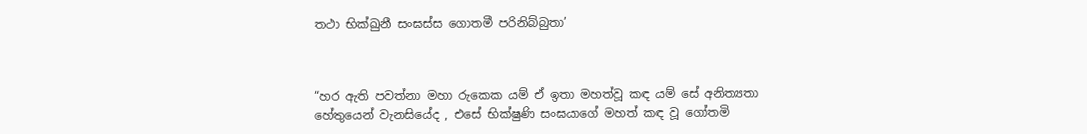තථා භික්ඛුනී සංඝස්ස ගොතමී පරිනිබ්බුතා’



“හර ඇති පවත්නා මහා රුකෙක යම් ඒ ඉතා මහත්වූ කඳ යම් සේ අනිත්‍යතා හේතුයෙන් වැනසියේද , එසේ භික්ෂුණි සංඝයාගේ මහත් කඳ වූ ගෝතමි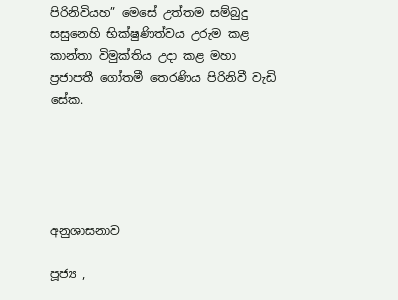පිරිනිවියහ” මෙසේ උත්තම සම්බුදු සසුනෙහි භික්ෂුණිත්වය උරුම කළ කාන්තා විමුක්තිය උදා කළ මහා ප්‍රජාපතී ගෝතමී තෙරණිය පිරිනිවී වැඩි සේක.





අනුශාසනාව

පූජ්‍ය ,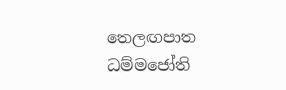තෙලඟපාත ධම්මජෝති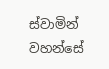ස්වාමින් වහන්සේ